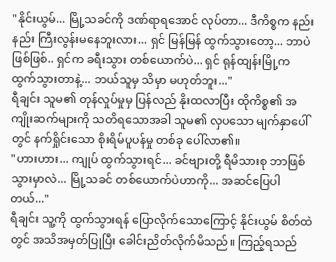"နိုင်းယွမ်... မြို့သခင်ကို ဒဏ်ရာရအောင် လုပ်တာ... ဒီကိစ္စက နည်းနည်း ကြီးလွန်းမနေဘူးလား... ရှင် မြန်မြန် ထွက်သွားတော့... ဘာပဲဖြစ်ဖြစ်.. ရှင်က ခရီးသွား တစ်ယောက်ပဲ... ရှင် ရုန်ထျန်းမြို့က ထွက်သွားတာနဲ့... ဘယ်သူမှ သိမှာ မဟုတ်ဘူး..."
ရီချင်း သူမ၏ တုန်လှုပ်မှုမှ ပြန်လည် နိုးထလာပြီး ထိုကိစ္စ၏ အကျိုးဆက်များကို သတိရသောအခါ သူမ၏ လှပသော မျက်နှာပေါ်တွင် နက်ရှိုင်းသော စိုးရိမ်ပူပန်မှု တစ်ခု ပေါ်လာ၏။
"ဟားဟား... ကျုပ် ထွက်သွားရင်... ခင်ဗျားတို့ ရီမိသားစု ဘာဖြစ်သွားမှာလဲ... မြို့သခင် တစ်ယောက်ပဲဟာကို... အဆင်ပြေပါတယ်..."
ရီချင်း သူ့ကို ထွက်သွားရန် ပြောလိုက်သောကြောင့် နိုင်းယွမ် စိတ်ထဲတွင် အသိအမှတ်ပြုပြီး ခေါင်းညိတ်လိုက်မိသည်။ ကြည့်ရသည်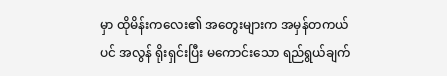မှာ ထိုမိန်းကလေး၏ အတွေးများက အမှန်တကယ်ပင် အလွန် ရိုးရှင်းပြီး မကောင်းသော ရည်ရွယ်ချက်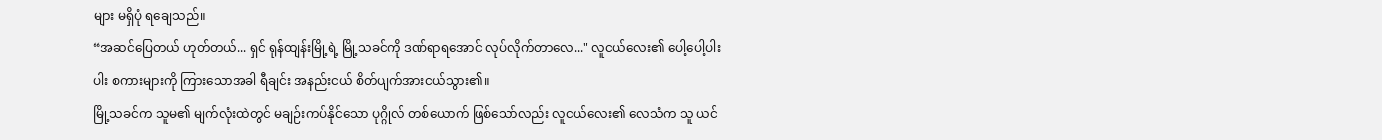များ မရှိပုံ ရချေသည်။
“အဆင်ပြေတယ် ဟုတ်တယ်... ရှင် ရုန်ထျန်းမြို့ရဲ့ မြို့သခင်ကို ဒဏ်ရာရအောင် လုပ်လိုက်တာလေ..." လူငယ်လေး၏ ပေါ့ပေါ့ပါးပါး စကားများကို ကြားသောအခါ ရီချင်း အနည်းငယ် စိတ်ပျက်အားငယ်သွား၏။
မြို့သခင်က သူမ၏ မျက်လုံးထဲတွင် မချဉ်းကပ်နိုင်သော ပုဂ္ဂိုလ် တစ်ယောက် ဖြစ်သော်လည်း လူငယ်လေး၏ လေသံက သူ ယင်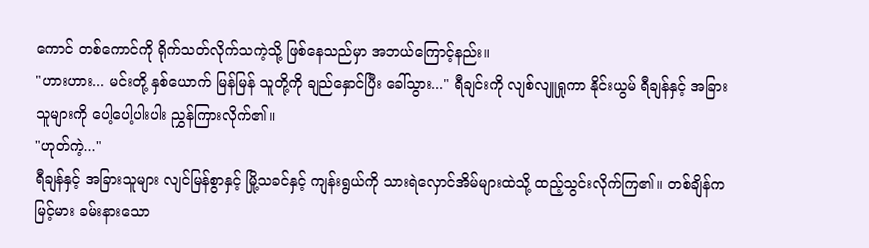ကောင် တစ်ကောင်ကို ရိုက်သတ်လိုက်သကဲ့သို့ ဖြစ်နေသည်မှာ အဘယ်ကြောင့်နည်း။
"ဟားဟား... မင်းတို့ နှစ်ယောက် မြန်မြန် သူတို့ကို ချည်နှောင်ပြီး ခေါ်သွား..." ရီချင်းကို လျစ်လျူရှုကာ နိုင်းယွမ် ရီချန်နှင့် အခြားသူများကို ပေါ့ပေါ့ပါးပါး ညွှန်ကြားလိုက်၏။
"ဟုတ်ကဲ့..."
ရီချန်နှင့် အခြားသူများ လျင်မြန်စွာနှင့် မြို့သခင်နှင့် ကျန်းရွယ်ကို သားရဲလှောင်အိမ်များထဲသို့ ထည့်သွင်းလိုက်ကြ၏။ တစ်ချိန်က မြင့်မား ခမ်းနားသော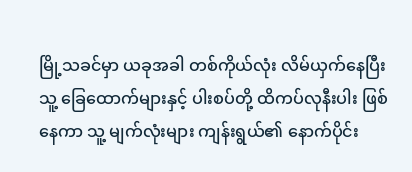မြို့သခင်မှာ ယခုအခါ တစ်ကိုယ်လုံး လိမ်ယှက်နေပြီး သူ့ ခြေထောက်များနှင့် ပါးစပ်တို့ ထိကပ်လုနီးပါး ဖြစ်နေကာ သူ့ မျက်လုံးများ ကျန်းရွယ်၏ နောက်ပိုင်း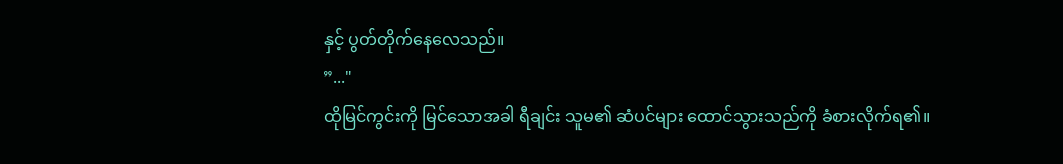နှင့် ပွတ်တိုက်နေလေသည်။
”..."
ထိုမြင်ကွင်းကို မြင်သောအခါ ရီချင်း သူမ၏ ဆံပင်များ ထောင်သွားသည်ကို ခံစားလိုက်ရ၏။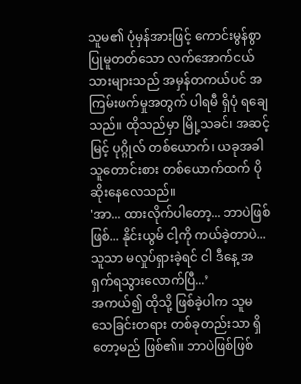သူမ၏ ပုံမှန်အားဖြင့် ကောင်းမွန်စွာ ပြုမူတတ်သော လက်အောက်ငယ်သားများသည် အမှန်တကယ်ပင် အကြမ်းဖက်မှုအတွက် ပါရမီ ရှိပုံ ရချေသည်။ ထိုသည်မှာ မြို့သခင်၊ အဆင့်မြင့် ပုဂ္ဂိုလ် တစ်ယောက်၊ ယခုအခါ သူတောင်းစား တစ်ယောက်ထက် ပိုဆိုးနေလေသည်။
'အာ... ထားလိုက်ပါတော့... ဘာပဲဖြစ်ဖြစ်... နိုင်းယွမ် ငါ့ကို ကယ်ခဲ့တာပဲ... သူသာ မလှုပ်ရှားခဲ့ရင် ငါ ဒီနေ့ အရှက်ရသွားလောက်ပြီ...’
အကယ်၍ ထိုသို့ ဖြစ်ခဲ့ပါက သူမ သေခြင်းတရား တစ်ခုတည်းသာ ရှိတော့မည် ဖြစ်၏။ ဘာပဲဖြစ်ဖြစ်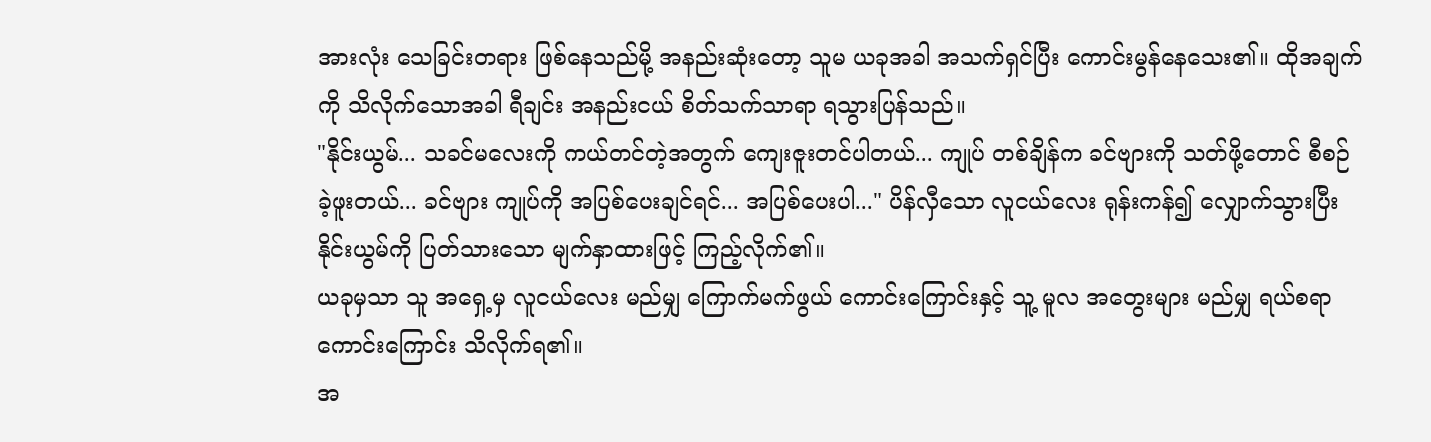အားလုံး သေခြင်းတရား ဖြစ်နေသည်မို့ အနည်းဆုံးတော့ သူမ ယခုအခါ အသက်ရှင်ပြီး ကောင်းမွန်နေသေး၏။ ထိုအချက်ကို သိလိုက်သောအခါ ရီချင်း အနည်းငယ် စိတ်သက်သာရာ ရသွားပြန်သည်။
"နိုင်းယွမ်... သခင်မလေးကို ကယ်တင်တဲ့အတွက် ကျေးဇူးတင်ပါတယ်... ကျုပ် တစ်ချိန်က ခင်ဗျားကို သတ်ဖို့တောင် စီစဉ်ခဲ့ဖူးတယ်... ခင်ဗျား ကျုပ်ကို အပြစ်ပေးချင်ရင်... အပြစ်ပေးပါ..." ပိန်လှီသော လူငယ်လေး ရုန်းကန်၍ လျှောက်သွားပြီး နိုင်းယွမ်ကို ပြတ်သားသော မျက်နှာထားဖြင့် ကြည့်လိုက်၏။
ယခုမှသာ သူ အရှေ့မှ လူငယ်လေး မည်မျှ ကြောက်မက်ဖွယ် ကောင်းကြောင်းနှင့် သူ့ မူလ အတွေးများ မည်မျှ ရယ်စရာ ကောင်းကြောင်း သိလိုက်ရ၏။
အ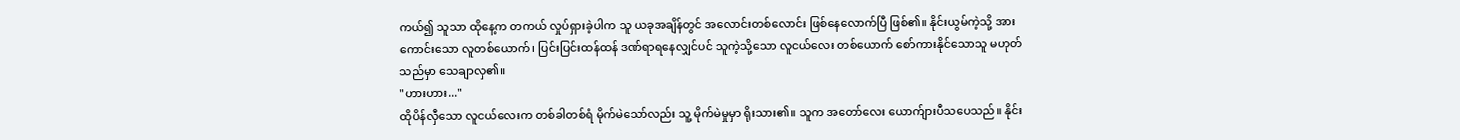ကယ်၍ သူသာ ထိုနေ့က တကယ် လှုပ်ရှားခဲ့ပါက သူ ယခုအချိန်တွင် အလောင်းတစ်လောင်း ဖြစ်နေလောက်ပြီ ဖြစ်၏။ နိုင်းယွမ်ကဲ့သို့ အားကောင်းသော လူတစ်ယောက်၊ ပြင်းပြင်းထန်ထန် ဒဏ်ရာရနေလျှင်ပင် သူကဲ့သို့သော လူငယ်လေး တစ်ယောက် စော်ကားနိုင်သောသူ မဟုတ်သည်မှာ သေချာလှ၏။
"ဟားဟား..."
ထိုပိန်လှီသော လူငယ်လေးက တစ်ခါတစ်ရံ မိုက်မဲသော်လည်း သူ့ မိုက်မဲမှုမှာ ရိုးသား၏။ သူက အတော်လေး ယောက်ျားပီသပေသည်။ နိုင်း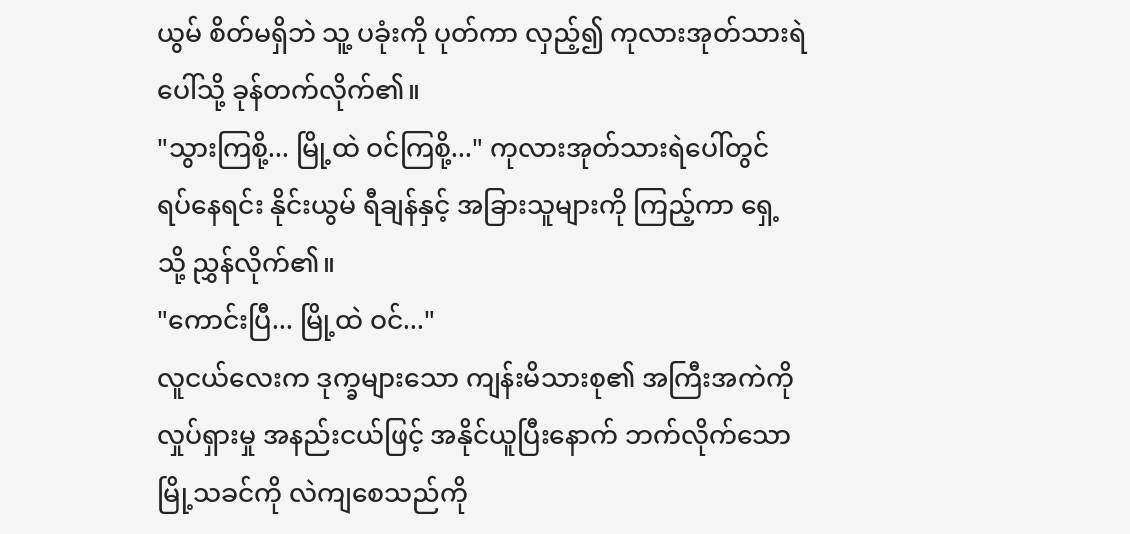ယွမ် စိတ်မရှိဘဲ သူ့ ပခုံးကို ပုတ်ကာ လှည့်၍ ကုလားအုတ်သားရဲပေါ်သို့ ခုန်တက်လိုက်၏။
"သွားကြစို့... မြို့ထဲ ဝင်ကြစို့..." ကုလားအုတ်သားရဲပေါ်တွင် ရပ်နေရင်း နိုင်းယွမ် ရီချန်နှင့် အခြားသူများကို ကြည့်ကာ ရှေ့သို့ ညွှန်လိုက်၏။
"ကောင်းပြီ... မြို့ထဲ ဝင်..."
လူငယ်လေးက ဒုက္ခများသော ကျန်းမိသားစု၏ အကြီးအကဲကို လှုပ်ရှားမှု အနည်းငယ်ဖြင့် အနိုင်ယူပြီးနောက် ဘက်လိုက်သော မြို့သခင်ကို လဲကျစေသည်ကို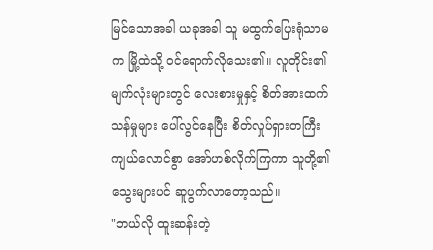မြင်သောအခါ ယခုအခါ သူ မထွက်ပြေးရုံသာမက မြို့ထဲသို့ ဝင်ရောက်လိုသေး၏။ လူတိုင်း၏ မျက်လုံးများတွင် လေးစားမှုနှင့် စိတ်အားထက်သန်မှုများ ပေါ်လွင်နေပြီး စိတ်လှုပ်ရှားတကြီး ကျယ်လောင်စွာ အော်ဟစ်လိုက်ကြကာ သူတို့၏ သွေးများပင် ဆူပွက်လာတော့သည်။
"ဘယ်လို ထူးဆန်းတဲ့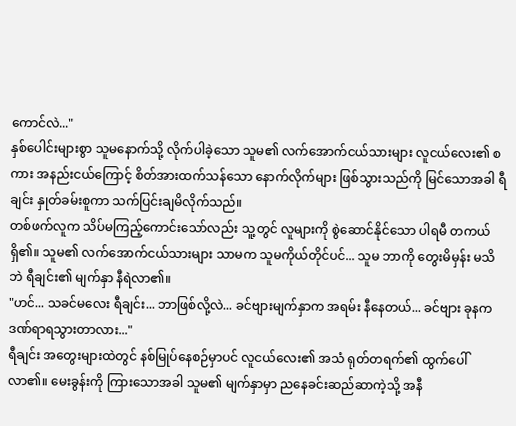ကောင်လဲ..."
နှစ်ပေါင်းများစွာ သူမနောက်သို့ လိုက်ပါခဲ့သော သူမ၏ လက်အောက်ငယ်သားများ လူငယ်လေး၏ စကား အနည်းငယ်ကြောင့် စိတ်အားထက်သန်သော နောက်လိုက်များ ဖြစ်သွားသည်ကို မြင်သောအခါ ရီချင်း နှုတ်ခမ်းစူကာ သက်ပြင်းချမိလိုက်သည်။
တစ်ဖက်လူက သိပ်မကြည့်ကောင်းသော်လည်း သူ့တွင် လူများကို စွဲဆောင်နိုင်သော ပါရမီ တကယ် ရှိ၏။ သူမ၏ လက်အောက်ငယ်သားများ သာမက သူမကိုယ်တိုင်ပင်... သူမ ဘာကို တွေးမိမှန်း မသိဘဲ ရီချင်း၏ မျက်နှာ နီရဲလာ၏။
"ဟင်... သခင်မလေး ရီချင်း... ဘာဖြစ်လို့လဲ... ခင်ဗျားမျက်နှာက အရမ်း နီနေတယ်... ခင်ဗျား ခုနက ဒဏ်ရာရသွားတာလား..."
ရီချင်း အတွေးများထဲတွင် နစ်မြုပ်နေစဉ်မှာပင် လူငယ်လေး၏ အသံ ရုတ်တရက်၏ ထွက်ပေါ်လာ၏။ မေးခွန်းကို ကြားသောအခါ သူမ၏ မျက်နှာမှာ ညနေခင်းဆည်ဆာကဲ့သို့ အနီ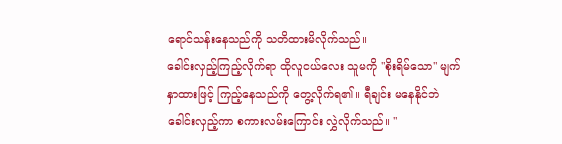ရောင်သန်းနေသည်ကို သတိထားမိလိုက်သည်။
ခေါင်းလှည့်ကြည့်လိုက်ရာ ထိုလူငယ်လေး သူမကို "စိုးရိမ်သော" မျက်နှာထားဖြင့် ကြည့်နေသည်ကို တွေ့လိုက်ရ၏။ ရီချင်း မနေနိုင်ဘဲ ခေါင်းလှည့်ကာ စကားလမ်းကြောင်း လွှဲလိုက်သည်။ "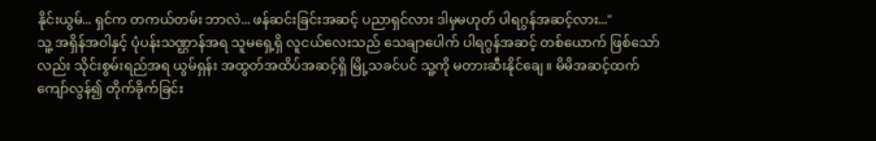နိုင်းယွမ်... ရှင်က တကယ်တမ်း ဘာလဲ... ဖန်ဆင်းခြင်းအဆင့် ပညာရှင်လား ဒါမှမဟုတ် ပါရဂွန်အဆင့်လား..."
သူ့ အရှိန်အဝါနှင့် ပုံပန်းသဏ္ဌာန်အရ သူမရှေ့ရှိ လူငယ်လေးသည် သေချာပေါက် ပါရဂွန်အဆင့် တစ်ယောက် ဖြစ်သော်လည်း သိုင်းစွမ်းရည်အရ ယွမ်ရှန်း အထွတ်အထိပ်အဆင့်ရှိ မြို့သခင်ပင် သူ့ကို မတားဆီးနိုင်ချေ။ မိမိအဆင့်ထက် ကျော်လွန်၍ တိုက်ခိုက်ခြင်း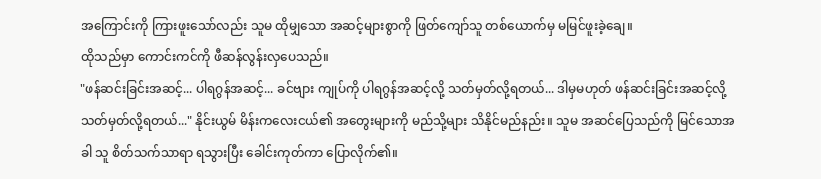အကြောင်းကို ကြားဖူးသော်လည်း သူမ ထိုမျှသော အဆင့်များစွာကို ဖြတ်ကျော်သူ တစ်ယောက်မှ မမြင်ဖူးခဲ့ချေ။
ထိုသည်မှာ ကောင်းကင်ကို ဖီဆန်လွန်းလှပေသည်။
"ဖန်ဆင်းခြင်းအဆင့်... ပါရဂွန်အဆင့်... ခင်ဗျား ကျုပ်ကို ပါရဂွန်အဆင့်လို့ သတ်မှတ်လို့ရတယ်... ဒါမှမဟုတ် ဖန်ဆင်းခြင်းအဆင့်လို့ သတ်မှတ်လို့ရတယ်..." နိုင်းယွမ် မိန်းကလေးငယ်၏ အတွေးများကို မည်သို့များ သိနိုင်မည်နည်း။ သူမ အဆင်ပြေသည်ကို မြင်သောအခါ သူ စိတ်သက်သာရာ ရသွားပြီး ခေါင်းကုတ်ကာ ပြောလိုက်၏။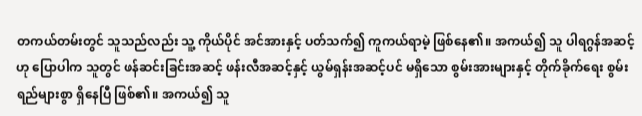တကယ်တမ်းတွင် သူသည်လည်း သူ့ ကိုယ်ပိုင် အင်အားနှင့် ပတ်သက်၍ ကူကယ်ရာမဲ့ ဖြစ်နေ၏။ အကယ်၍ သူ ပါရဂွန်အဆင့်ဟု ပြောပါက သူတွင် ဖန်ဆင်းခြင်းအဆင့် ဖန်းလီအဆင့်နှင့် ယွမ်ရှန်းအဆင့်ပင် မရှိသော စွမ်းအားများနှင့် တိုက်ခိုက်ရေး စွမ်းရည်များစွာ ရှိနေပြီ ဖြစ်၏။ အကယ်၍ သူ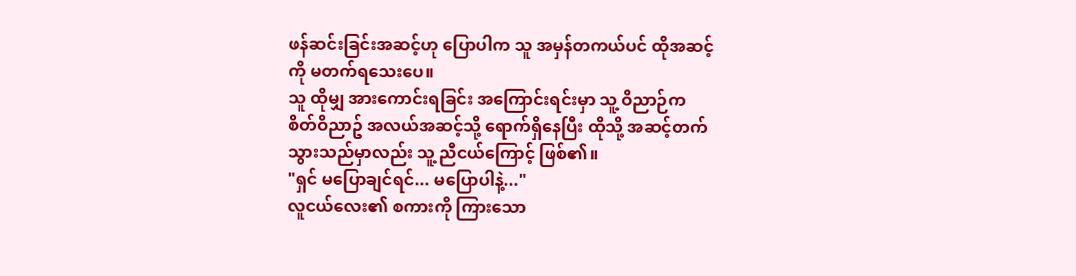ဖန်ဆင်းခြင်းအဆင့်ဟု ပြောပါက သူ အမှန်တကယ်ပင် ထိုအဆင့်ကို မတက်ရသေးပေ။
သူ ထိုမျှ အားကောင်းရခြင်း အကြောင်းရင်းမှာ သူ့ ဝိညာဉ်က စိတ်ဝိညာဥ် အလယ်အဆင့်သို့ ရောက်ရှိနေပြီး ထိုသို့ အဆင့်တက်သွားသည်မှာလည်း သူ့ ညီငယ်ကြောင့် ဖြစ်၏။
"ရှင် မပြောချင်ရင်... မပြောပါနဲ့..."
လူငယ်လေး၏ စကားကို ကြားသော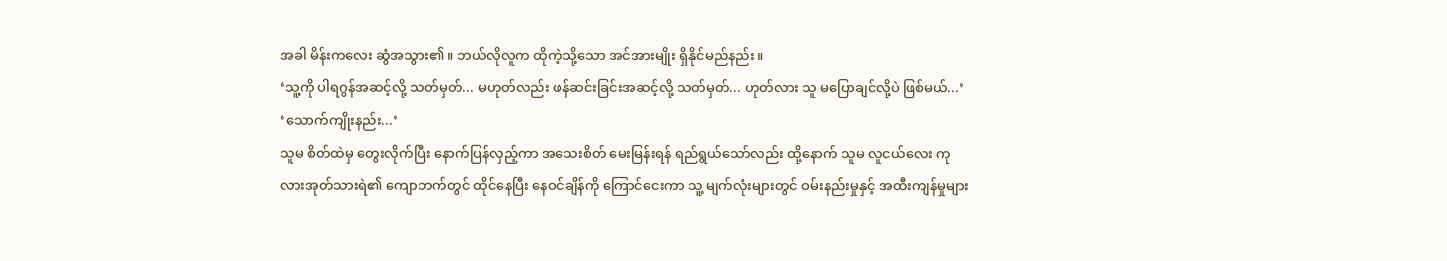အခါ မိန်းကလေး ဆွံအသွား၏။ ဘယ်လိုလူက ထိုကဲ့သို့သော အင်အားမျိုး ရှိနိုင်မည်နည်း။
‘သူ့ကို ပါရဂွန်အဆင့်လို့ သတ်မှတ်... မဟုတ်လည်း ဖန်ဆင်းခြင်းအဆင့်လို့ သတ်မှတ်... ဟုတ်လား သူ မပြောချင်လို့ပဲ ဖြစ်မယ်...’
‘သောက်ကျိုးနည်း...’
သူမ စိတ်ထဲမှ တွေးလိုက်ပြီး နောက်ပြန်လှည့်ကာ အသေးစိတ် မေးမြန်းရန် ရည်ရွယ်သော်လည်း ထို့နောက် သူမ လူငယ်လေး ကုလားအုတ်သားရဲ၏ ကျောဘက်တွင် ထိုင်နေပြီး နေဝင်ချိန်ကို ကြောင်ငေးကာ သူ့ မျက်လုံးများတွင် ဝမ်းနည်းမှုနှင့် အထီးကျန်မှုများ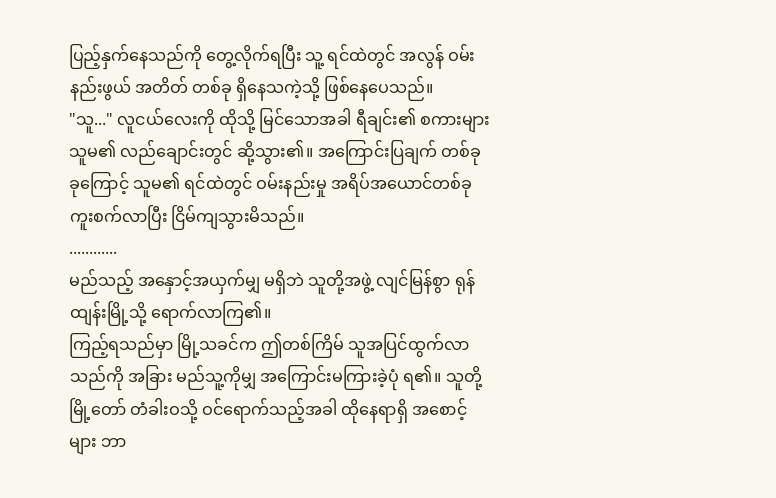ပြည့်နှက်နေသည်ကို တွေ့လိုက်ရပြီး သူ့ ရင်ထဲတွင် အလွန် ဝမ်းနည်းဖွယ် အတိတ် တစ်ခု ရှိနေသကဲ့သို့ ဖြစ်နေပေသည်။
"သူ..." လူငယ်လေးကို ထိုသို့ မြင်သောအခါ ရီချင်း၏ စကားများ သူမ၏ လည်ချောင်းတွင် ဆို့သွား၏။ အကြောင်းပြချက် တစ်ခုခုကြောင့် သူမ၏ ရင်ထဲတွင် ဝမ်းနည်းမှု အရိပ်အယောင်တစ်ခု ကူးစက်လာပြီး ငြိမ်ကျသွားမိသည်။
............
မည်သည့် အနှောင့်အယှက်မျှ မရှိဘဲ သူတို့အဖွဲ့ လျင်မြန်စွာ ရုန်ထျန်းမြို့သို့ ရောက်လာကြ၏။
ကြည့်ရသည်မှာ မြို့သခင်က ဤတစ်ကြိမ် သူအပြင်ထွက်လာသည်ကို အခြား မည်သူ့ကိုမျှ အကြောင်းမကြားခဲ့ပုံ ရ၏။ သူတို့ မြို့တော် တံခါးဝသို့ ဝင်ရောက်သည့်အခါ ထိုနေရာရှိ အစောင့်များ ဘာ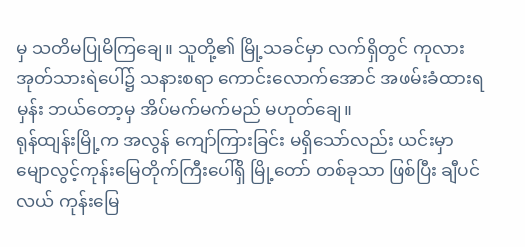မှ သတိမပြုမိကြချေ။ သူတို့၏ မြို့သခင်မှာ လက်ရှိတွင် ကုလားအုတ်သားရဲပေါ်၌ သနားစရာ ကောင်းလောက်အောင် အဖမ်းခံထားရမှန်း ဘယ်တော့မှ အိပ်မက်မက်မည် မဟုတ်ချေ။
ရုန်ထျန်းမြို့က အလွန် ကျော်ကြားခြင်း မရှိသော်လည်း ယင်းမှာ မျောလွင့်ကုန်းမြေတိုက်ကြီးပေါ်ရှိ မြို့တော် တစ်ခုသာ ဖြစ်ပြီး ချီပင်လယ် ကုန်းမြေ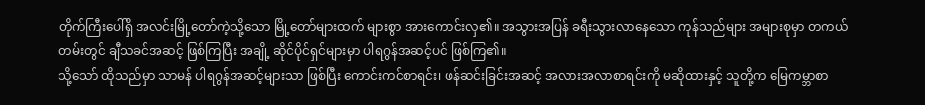တိုက်ကြီးပေါ်ရှိ အလင်းမြို့တော်ကဲ့သို့သော မြို့တော်များထက် များစွာ အားကောင်းလှ၏။ အသွားအပြန် ခရီးသွားလာနေသော ကုန်သည်များ အများစုမှာ တကယ်တမ်းတွင် ချီသခင်အဆင့် ဖြစ်ကြပြီး အချို့ ဆိုင်ပိုင်ရှင်များမှာ ပါရဂွန်အဆင့်ပင် ဖြစ်ကြ၏။
သို့သော် ထိုသည်မှာ သာမန် ပါရဂွန်အဆင့်များသာ ဖြစ်ပြီး ကောင်းကင်စာရင်း၊ ဖန်ဆင်းခြင်းအဆင့် အလားအလာစာရင်းကို မဆိုထားနှင့် သူတို့က မြေကမ္ဘာစာ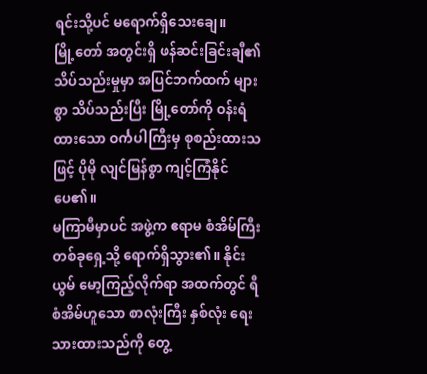ရင်းသို့ပင် မရောက်ရှိသေးချေ။
မြို့တော် အတွင်းရှိ ဖန်ဆင်းခြင်းချီ၏ သိပ်သည်းမှုမှာ အပြင်ဘက်ထက် များစွာ သိပ်သည်းပြီး မြို့တော်ကို ဝန်းရံထားသော ဝင်္ကပါကြီးမှ စုစည်းထားသဖြင့် ပိုမို လျင်မြန်စွာ ကျင့်ကြံနိုင်ပေ၏။
မကြာမီမှာပင် အဖွဲ့က ဧရာမ စံအိမ်ကြီး တစ်ခုရှေ့သို့ ရောက်ရှိသွား၏။ နိုင်းယွမ် မော့ကြည့်လိုက်ရာ အထက်တွင် ရီစံအိမ်ဟူသော စာလုံးကြီး နှစ်လုံး ရေးသားထားသည်ကို တွေ့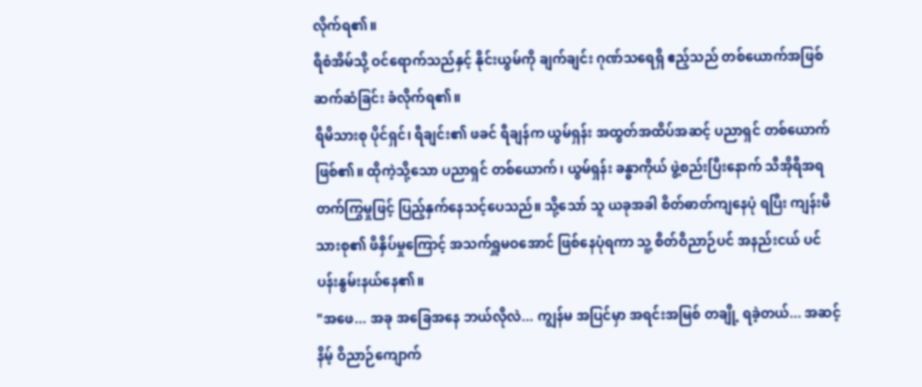လိုက်ရ၏။
ရီစံအိမ်သို့ ဝင်ရောက်သည်နှင့် နိုင်းယွမ်ကို ချက်ချင်း ဂုဏ်သရေရှိ ဧည့်သည် တစ်ယောက်အဖြစ် ဆက်ဆံခြင်း ခံလိုက်ရ၏။
ရီမိသားစု ပိုင်ရှင်၊ ရီချင်း၏ ဖခင် ရီချန်က ယွမ်ရှန်း အထွတ်အထိပ်အဆင့် ပညာရှင် တစ်ယောက် ဖြစ်၏။ ထိုကဲ့သို့သော ပညာရှင် တစ်ယောက်၊ ယွမ်ရှန်း ခန္ဓာကိုယ် ဖွဲ့စည်းပြီးနောက် သီအိုရီအရ တက်ကြွမှုဖြင့် ပြည့်နှက်နေသင့်ပေသည်။ သို့သော် သူ ယခုအခါ စိတ်ဓာတ်ကျနေပုံ ရပြီး ကျန်းမိသားစု၏ ဖိနှိပ်မှုကြောင့် အသက်ရှူမဝအောင် ဖြစ်နေပုံရကာ သူ့ စိတ်ဝိညာဉ်ပင် အနည်းငယ် ပင်ပန်းနွမ်းနယ်နေ၏။
"အဖေ... အခု အခြေအနေ ဘယ်လိုလဲ... ကျွန်မ အပြင်မှာ အရင်းအမြစ် တချို့ ရခဲ့တယ်... အဆင့်နိမ့် ဝိညာဉ်ကျောက်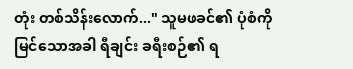တုံး တစ်သိန်းလောက်..." သူမဖခင်၏ ပုံစံကို မြင်သောအခါ ရီချင်း ခရီးစဉ်၏ ရ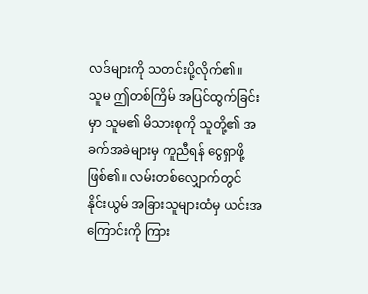လဒ်များကို သတင်းပို့လိုက်၏။
သူမ ဤတစ်ကြိမ် အပြင်ထွက်ခြင်းမှာ သူမ၏ မိသားစုကို သူတို့၏ အခက်အခဲများမှ ကူညီရန် ငွေရှာဖို့ ဖြစ်၏။ လမ်းတစ်လျှောက်တွင် နိုင်းယွမ် အခြားသူများထံမှ ယင်းအကြောင်းကို ကြား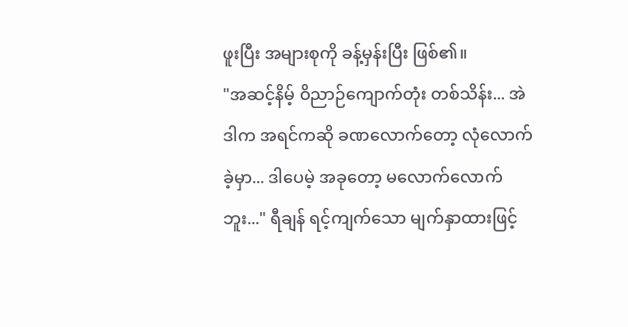ဖူးပြီး အများစုကို ခန့်မှန်းပြီး ဖြစ်၏။
"အဆင့်နိမ့် ဝိညာဉ်ကျောက်တုံး တစ်သိန်း... အဲဒါက အရင်ကဆို ခဏလောက်တော့ လုံလောက်ခဲ့မှာ... ဒါပေမဲ့ အခုတော့ မလောက်လောက်ဘူး..." ရီချန် ရင့်ကျက်သော မျက်နှာထားဖြင့်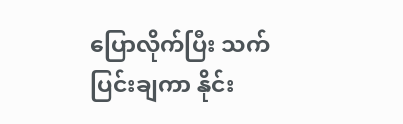ပြောလိုက်ပြီး သက်ပြင်းချကာ နိုင်း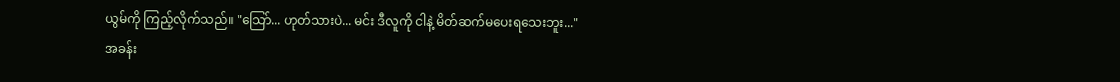ယွမ်ကို ကြည့်လိုက်သည်။ "သြော်... ဟုတ်သားပဲ... မင်း ဒီလူကို ငါနဲ့ မိတ်ဆက်မပေးရသေးဘူး..."
အခန်း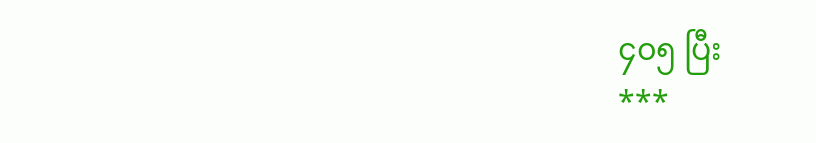၄၀၅ ပြီး
***